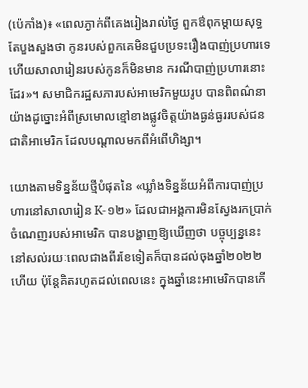(ប៉េកាំង)៖ «ពេលភ្ងាក់ពីគេងរៀងរាល់ថ្ងៃ ពួកឳពុកម្តាយសុទ្ធតែបួងសួងថា កូនរបស់ពួកគេមិនជួបប្រទះរឿងបាញ់ប្រហារទេ ហើយសាលារៀនរបស់កូនក៏មិនមាន ករណីបាញ់ប្រហារនោះដែរ»។ សមាជិករដ្ឋសភារបស់អាមេរិកមួយរូប បានពិពណ៌នាយ៉ាងដូច្នោះអំពីស្រមោលខ្មៅខាងផ្លូវចិត្តយ៉ាងធ្ងន់ធ្ងររបស់ជនជាតិអាមេរិក ដែលបណ្តាលមកពីអំពើហិង្សា។

យោងតាមទិន្នន័យថ្មីបំផុតនៃ «ឃ្លាំងទិន្នន័យអំពីការបាញ់ប្រហារនៅសាលារៀន K-១២» ដែលជាអង្គការមិនស្វែងរកប្រាក់ចំណេញរបស់អាមេរិក បានបង្ហាញឱ្យឃើញថា បច្ចុប្បន្ននេះនៅសល់រយៈពេលជាងពីរខែទៀតក៏បានដល់ចុងឆ្នាំ២០២២ហើយ ប៉ុន្តែគិតរហូតដល់ពេលនេះ ក្នុងឆ្នាំនេះអាមេរិកបានកើ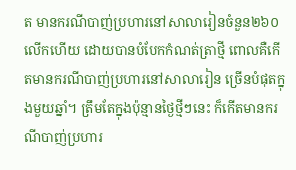ត មានករណីបាញ់ប្រហារនៅសាលារៀនចំនួន២៦០លើកហើយ ដោយបានបំបែកកំណត់ត្រាថ្មី ពោលគឺកើតមានករណីបាញ់ប្រហារនៅសាលារៀន ច្រើនបំផុតក្នុងមួយឆ្នាំ។ ត្រឹមតែក្នុងប៉ុន្មានថ្ងៃថ្មីៗនេះ ក៏កើតមានករណីបាញ់ប្រហារ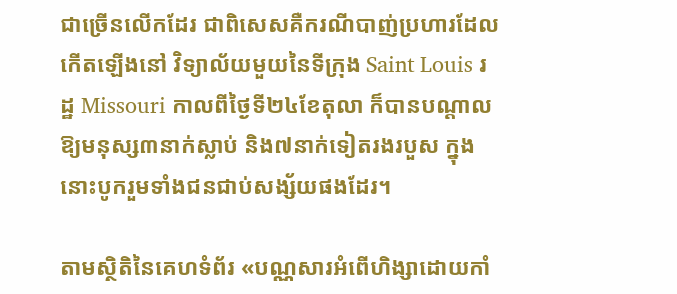ជាច្រើនលើកដែរ ជាពិសេសគឺករណីបាញ់ប្រហារដែលកើតឡើងនៅ វិទ្យាល័យមួយនៃទីក្រុង Saint Louis រដ្ឋ Missouri កាលពីថ្ងៃទី២៤ខែតុលា ក៏បានបណ្តាលឱ្យមនុស្ស៣នាក់ស្លាប់ និង៧នាក់ទៀតរងរបួស ក្នុងនោះបូករួមទាំងជនជាប់សង្ស័យផងដែរ។

តាមស្ថិតិនៃគេហទំព័រ «បណ្ណសារអំពើហិង្សាដោយកាំ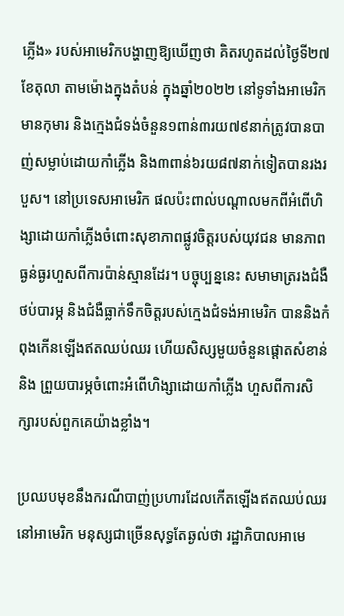ភ្លើង» របស់អាមេរិកបង្ហាញឱ្យឃើញថា គិតរហូតដល់ថ្ងៃទី២៧ ខែតុលា តាមម៉ោងក្នុងតំបន់ ក្នុងឆ្នាំ២០២២ នៅទូទាំងអាមេរិកមានកុមារ និងក្មេងជំទង់ចំនួន១ពាន់៣រយ៧៩នាក់ត្រូវបានបាញ់សម្លាប់ដោយកាំភ្លើង និង៣ពាន់៦រយ៨៧នាក់ទៀតបានរងរបួស។ នៅប្រទេសអាមេរិក ផលប៉ះពាល់បណ្តាលមកពីអំពើហិង្សាដោយកាំភ្លើងចំពោះសុខាភាពផ្លូវចិត្តរបស់យុវជន មានភាពធ្ងន់ធ្ងរហួសពីការប៉ាន់ស្មានដែរ។ បច្ចុប្បន្ននេះ សមាមាត្ររងជំងឺថប់បារម្ភ និងជំងឺធ្លាក់ទឹកចិត្តរបស់ក្មេងជំទង់អាមេរិក បាននិងកំពុងកើនឡើងឥតឈប់ឈរ ហើយសិស្សមួយចំនួនផ្តោតសំខាន់ និង ព្រួយបារម្ភចំពោះអំពើហិង្សាដោយកាំភ្លើង ហួសពីការសិក្សារបស់ពួកគេយ៉ាងខ្លាំង។

ប្រឈបមុខនឹងករណីបាញ់ប្រហារដែលកើតឡើងឥតឈប់ឈរនៅអាមេរិក មនុស្សជាច្រើនសុទ្ធតែឆ្ងល់ថា រដ្ឋាភិបាលអាមេ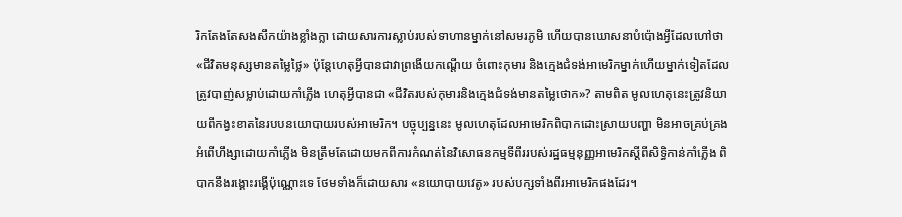រិកតែងតែសងសឹកយ៉ាងខ្លាំងក្លា ដោយសារការស្លាប់របស់ទាហានម្នាក់នៅសមរភូមិ ហើយបានឃោសនាបំប៉ោងអ្វីដែលហៅថា «ជីវិតមនុស្សមានតម្លៃថ្លៃ» ប៉ុន្តែហេតុអ្វីបានជាវាព្រងើយកណ្តើយ ចំពោះកុមារ និងក្មេងជំទង់អាមេរិកម្នាក់ហើយម្នាក់ទៀតដែលត្រូវបាញ់សម្លាប់ដោយកាំភ្លើង ហេតុអ្វីបានជា «ជីវិតរបស់កុមារនិងក្មេងជំទង់មានតម្លៃថោក»? តាមពិត មូលហេតុនេះត្រូវនិយាយពីកង្វះខាតនៃរបបនយោបាយរបស់អាមេរិក។ បច្ចុប្បន្ននេះ មូលហេតុដែលអាមេរិកពិបាកដោះស្រាយបញ្ហា មិនអាចគ្រប់គ្រង អំពើហឹង្សាដោយកាំភ្លើង មិនត្រឹមតែដោយមកពីការកំណត់នៃវិសោធនកម្មទីពីររបស់រដ្ឋធម្មនុញ្ញអាមេរិកស្តីពីសិទ្ធិកាន់កាំភ្លើង ពិបាកនឹងរង្គោះរង្គើប៉ុណ្ណោះទេ ថែមទាំងក៏ដោយសារ «នយោបាយវេតូ» របស់បក្សទាំងពីរអាមេរិកផងដែរ។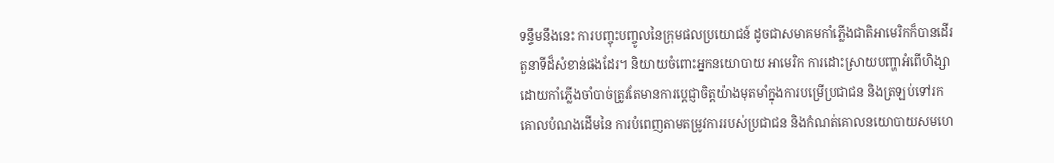ទន្ទឹមនឹងនេះ ការបញ្ចុះបញ្ចូលនៃក្រុមផលប្រយោជន៍ ដូចជាសមាគមកាំភ្លើងជាតិអាមេរិកក៏បានដើរតួនាទីដ៏សំខាន់ផងដែរ។ និយាយចំពោះអ្នកនយោបាយ អាមេរិក ការដោះស្រាយបញ្ហាអំពើហិង្សាដោយកាំភ្លើងចាំបាច់ត្រូវតែមានការប្តេជ្ញាចិត្តយ៉ាងមុតមាំក្នុងការបម្រើប្រជាជន និងត្រឡប់ទៅរកគោលបំណងដើមនៃ ការបំពេញតាមតម្រូវការរបស់ប្រជាជន និងកំណត់គោលនយោបាយសមហេ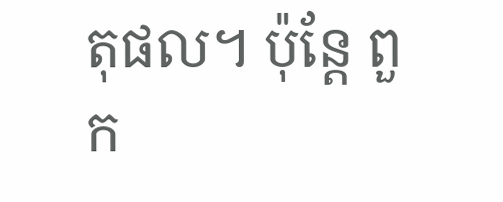តុផល។ ប៉ុន្តែ ពួក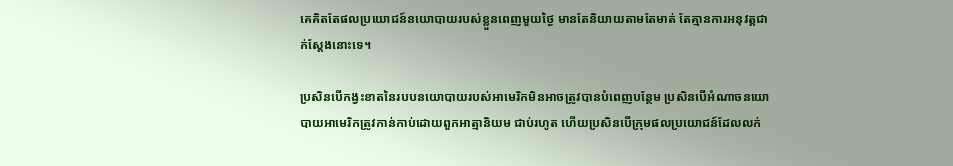គេគិតតែផលប្រយោជន៍នយោបាយរបស់ខ្លួនពេញមួយថ្ងៃ មានតែនិយាយតាមតែមាត់ តែគ្មានការអនុវត្តជាក់ស្តែងនោះទេ។

ប្រសិនបើកង្វះខាតនៃរបបនយោបាយរបស់អាមេរិកមិនអាចត្រូវបានបំពេញបន្ថែម ប្រសិនបើអំណាចនយោបាយអាមេរិកត្រូវកាន់កាប់ដោយពួកអាត្មានិយម ជាប់រហូត ហើយប្រសិនបើក្រុមផលប្រយោជន៍ដែលលក់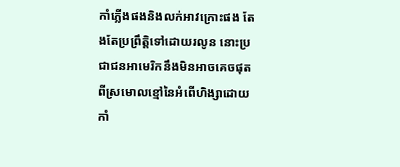កាំភ្លើងផងនិងលក់អាវក្រោះផង តែងតែប្រព្រឹតិ្តទៅដោយរលូន នោះប្រជាជនអាមេរិកនឹងមិនអាចគេចផុត ពីស្រមោលខ្មៅនៃអំពើហិង្សាដោយកាំ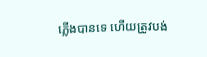ភ្លើងបានទេ ហើយត្រូវបង់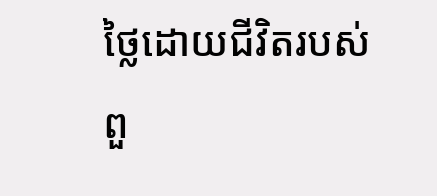ថ្លៃដោយជីវិតរបស់ពួ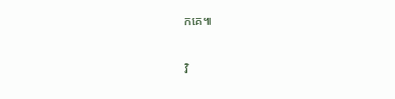កគេ៕

វិ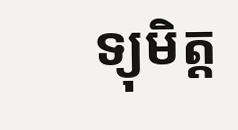ទ្យុមិត្ត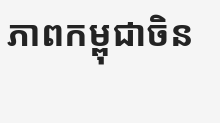ភាពកម្ពុជាចិន